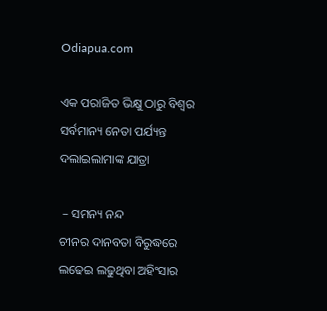Odiapua.com

ଏକ ପରାଜିତ ଭିକ୍ଷୁ ଠାରୁ ବିଶ୍ୱର ସର୍ବମାନ୍ୟ ନେତା ପର୍ଯ୍ୟନ୍ତ ଦଲାଇଲାମାଙ୍କ ଯାତ୍ରା

 – ସମନ୍ୟ ନନ୍ଦ
ଚୀନର ଦାନବତା ବିରୁଦ୍ଧରେ ଲଢେଇ ଲଢୁଥିବା ଅହିଂସାର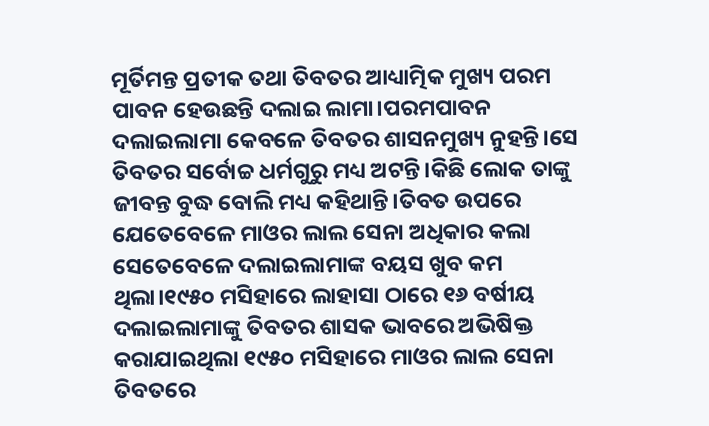ମୂର୍ତିମନ୍ତ ପ୍ରତୀକ ତଥା ତିବତର ଆଧ୍ୟାତ୍ମିକ ମୁଖ୍ୟ ପରମ ପାବନ ହେଉଛନ୍ତି ଦଲାଇ ଲାମା।ପରମପାବନ ଦଲାଇଲାମା କେବଳେ ତିବତର ଶାସନମୁଖ୍ୟ ନୁହନ୍ତି।ସେ ତିବତର ସର୍ବୋଚ୍ଚ ଧର୍ମଗୁରୁ ମଧ୍ୟ ଅଟନ୍ତି।କିଛି ଲୋକ ତାଙ୍କୁ ଜୀବନ୍ତ ବୁଦ୍ଧ ବୋଲି ମଧ୍ୟ କହିଥାନ୍ତି।ତିବତ ଉପରେ ଯେତେବେଳେ ମାଓର ଲାଲ ସେନା ଅଧିକାର କଲା ସେତେବେଳେ ଦଲାଇଲାମାଙ୍କ ବୟସ ଖୁବ କମ ଥିଲା।୧୯୫୦ ମସିହାରେ ଲାହାସା ଠାରେ ୧୬ ବର୍ଷୀୟ ଦଲାଇଲାମାଙ୍କୁ ତିବତର ଶାସକ ଭାବରେ ଅଭିଷିକ୍ତ କରାଯାଇଥିଲା ୧୯୫୦ ମସିହାରେ ମାଓର ଲାଲ ସେନା ତିବତରେ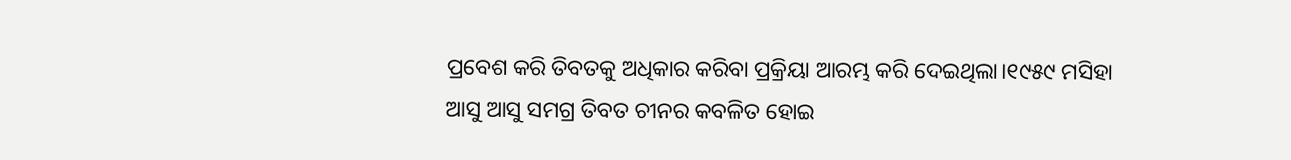ପ୍ରବେଶ କରି ତିବତକୁ ଅଧିକାର କରିବା ପ୍ରକ୍ରିୟା ଆରମ୍ଭ କରି ଦେଇଥିଲା।୧୯୫୯ ମସିହା ଆସୁ ଆସୁ ସମଗ୍ର ତିବତ ଚୀନର କବଳିତ ହୋଇ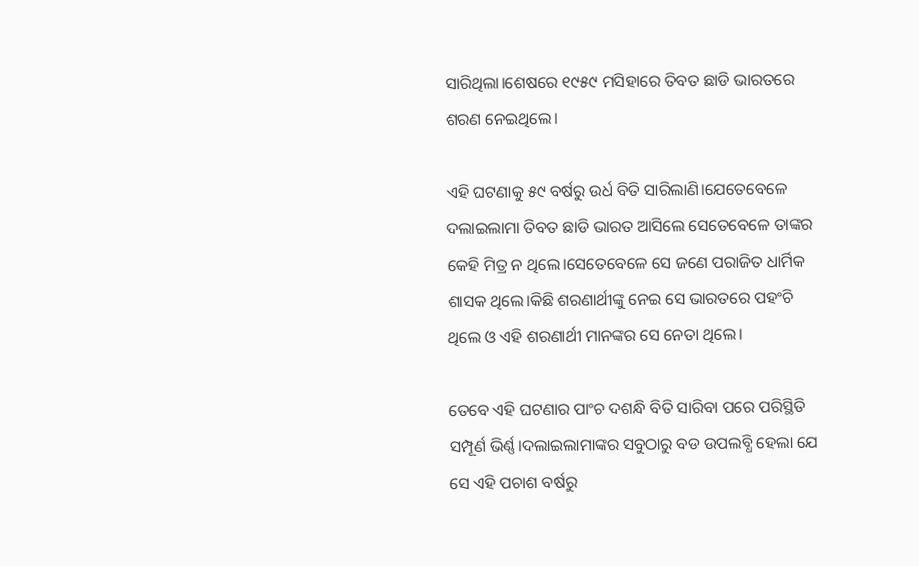ସାରିଥିଲା।ଶେଷରେ ୧୯୫୯ ମସିହାରେ ତିବତ ଛାଡି ଭାରତରେ ଶରଣ ନେଇଥିଲେ।

ଏହି ଘଟଣାକୁ ୫୯ ବର୍ଷରୁ ଉର୍ଧ ବିତି ସାରିଲାଣି।ଯେତେବେଳେ ଦଲାଇଲାମା ତିବତ ଛାଡି ଭାରତ ଆସିଲେ ସେତେବେଳେ ତାଙ୍କର କେହି ମିତ୍ର ନ ଥିଲେ।ସେତେବେଳେ ସେ ଜଣେ ପରାଜିତ ଧାର୍ମିକ ଶାସକ ଥିଲେ।କିଛି ଶରଣାର୍ଥୀଙ୍କୁ ନେଇ ସେ ଭାରତରେ ପହଂଚି ଥିଲେ ଓ ଏହି ଶରଣାର୍ଥୀ ମାନଙ୍କର ସେ ନେତା ଥିଲେ।

ତେବେ ଏହି ଘଟଣାର ପାଂଚ ଦଶନ୍ଧି ବିତି ସାରିବା ପରେ ପରିସ୍ଥିତି ସମ୍ପୂର୍ଣ ଭିର୍ଣ୍ଣ।ଦଲାଇଲାମାଙ୍କର ସବୁଠାରୁ ବଡ ଉପଲବ୍ଧି ହେଲା ଯେ ସେ ଏହି ପଚାଶ ବର୍ଷରୁ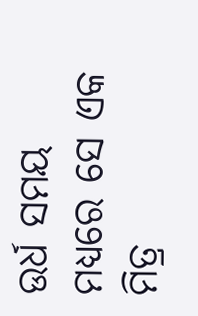ଉର୍ଧ ସମୟ ମଧ୍ୟରେ ସେ ଏକ ମିତ୍ର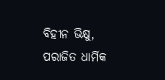ବିହୀନ ଭିକ୍ଷୁ, ପରାଜିତ ଧାର୍ମିକ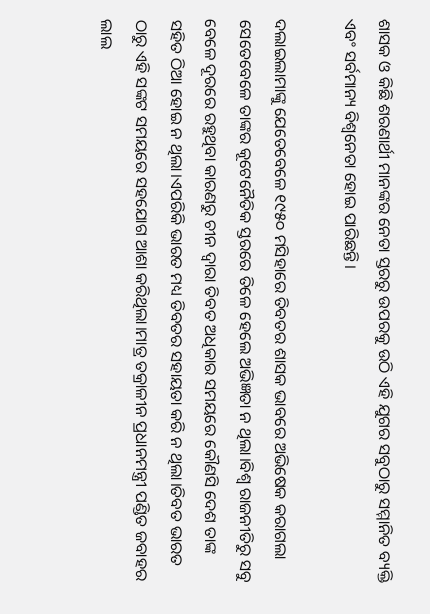ଶାସକ ଓ କିଛି ଶରଣାର୍ଥୀ ମାନଙ୍କର ନେତା ସ୍ତରରୁ ଉପରକୁ ଉଠି ଏହି ଯୁଗର ସବୁଠାରୁ ସମ୍ମାନିତ ବ୍ୟକ୍ତି ଏବଂ ସର୍ବମାନ୍ୟ ବିଶ୍ୱନେତା ହୋଇ ପାରିଛନ୍ତି।

ଦଲାଇଲାମାଙ୍କୁ ଯେତେବେଳେ ୧୯୫୦ ମସିହାରେ ତିବତର ଶାସକ ଭାବରେ ଅଭିଷେକ କରାଗଲା ସେତେବେଳେ ତାଙ୍କର କୂଟେନୈତିକ ସ୍ତରରେ ତିଳେ ହେଲେ ଅଭିଜ୍ଞତା ନ ଥିଲା।ବିଶ୍ୱ ରାଜନୀତିରୁ ସବୁ ବେଳେ ଦୂରରେ ରହୁଥିବା କାରଣରୁ ଚୀନ ଦ୍ୱାରା ତିବତ ଅଧିକାର ସମୟରେ କୌଣସି ଦେଶ ତାଙ୍କ ସହିତ ଠିଆ ହୋଇ ନ ଥିଲା।ଏପରିକି ଭାରତ ମଧ୍ୟ ତିବତର ସହାୟତା କରି ନ ଥିଲା।ତିବତ ଭାରତ ଠାରୁ ଏହି ସଙ୍କଟ ସମୟରେ ସହଯୋଗ ଆଶା କରିଥିଲା।ମାତ୍ର ତକ୍ରାଳୀନ ପ୍ରଧାନମନ୍ତ୍ରୀ ପଣ୍ଡିତ ଜବାହର ଲାଲ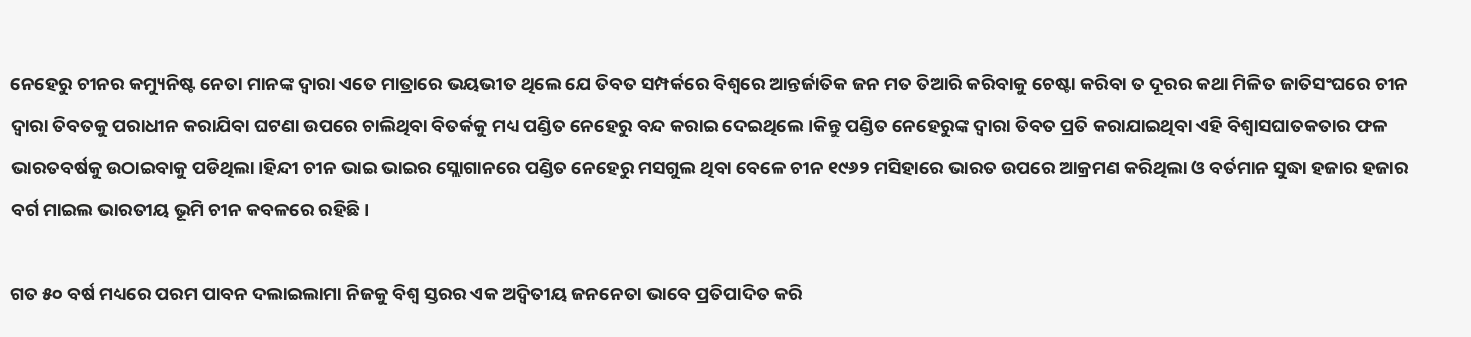ନେହେରୁ ଚୀନର କମ୍ୟୁନିଷ୍ଟ ନେତା ମାନଙ୍କ ଦ୍ୱାରା ଏତେ ମାତ୍ରାରେ ଭୟଭୀତ ଥିଲେ ଯେ ତିବତ ସମ୍ପର୍କରେ ବିଶ୍ୱରେ ଆନ୍ତର୍ଜାତିକ ଜନ ମତ ତିଆରି କରିବାକୁ ଚେଷ୍ଟା କରିବା ତ ଦୂରର କଥା ମିଳିତ ଜାତିସଂଘରେ ଚୀନ ଦ୍ୱାରା ତିବତକୁ ପରାଧୀନ କରାଯିବା ଘଟଣା ଉପରେ ଚାଲିଥିବା ବିତର୍କକୁ ମଧ୍ୟ ପଣ୍ଡିତ ନେହେରୁ ବନ୍ଦ କରାଇ ଦେଇଥିଲେ।କିନ୍ତୁ ପଣ୍ଡିତ ନେହେରୁଙ୍କ ଦ୍ୱାରା ତିବତ ପ୍ରତି କରାଯାଇଥିବା ଏହି ବିଶ୍ୱାସଘାତକତାର ଫଳ ଭାରତବର୍ଷକୁ ଉଠାଇବାକୁ ପଡିଥିଲା।ହିନ୍ଦୀ ଚୀନ ଭାଇ ଭାଇର ସ୍ଲୋଗାନରେ ପଣ୍ଡିତ ନେହେରୁ ମସଗୁଲ ଥିବା ବେଳେ ଚୀନ ୧୯୬୨ ମସିହାରେ ଭାରତ ଉପରେ ଆକ୍ରମଣ କରିଥିଲା ଓ ବର୍ତମାନ ସୁଦ୍ଧା ହଜାର ହଜାର ବର୍ଗ ମାଇଲ ଭାରତୀୟ ଭୂମି ଚୀନ କବଳରେ ରହିଛି।

ଗତ ୫୦ ବର୍ଷ ମଧ୍ୟରେ ପରମ ପାବନ ଦଲାଇଲାମା ନିଜକୁ ବିଶ୍ୱ ସ୍ତରର ଏକ ଅଦ୍ୱିତୀୟ ଜନନେତା ଭାବେ ପ୍ରତିପାଦିତ କରି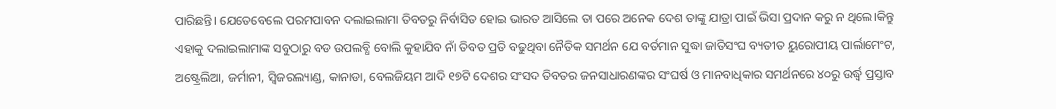ପାରିଛନ୍ତି। ଯେତେବେଲେ ପରମପାବନ ଦଲାଇଲାମା ତିବତରୁ ନିର୍ବାସିତ ହୋଇ ଭାରତ ଆସିଲେ ତା ପରେ ଅନେକ ଦେଶ ତାଙ୍କୁ ଯାତ୍ରା ପାଇଁ ଭିସା ପ୍ରଦାନ କରୁ ନ ଥିଲେ।କିନ୍ତୁ ଏହାକୁ ଦଲାଇଲାମାଙ୍କ ସବୁଠାରୁ ବଡ ଉପଲବ୍ଧି ବୋଲି କୁହାଯିବ ନାଁ ତିବତ ପ୍ରତି ବଢୁଥିବା ନୈତିକ ସମର୍ଥନ ଯେ ବର୍ତମାନ ସୁଦ୍ଧା ଜାତିସଂଘ ବ୍ୟତୀତ ୟୁରୋପୀୟ ପାର୍ଲାମେଂଟ, ଅଷ୍ଟ୍ରେଲିଆ, ଜର୍ମାନୀ, ସ୍ୱିଜରଲ୍ୟାଣ୍ଡ, କାନାଡା, ବେଲଜିୟମ ଆଦି ୧୭ଟି ଦେଶର ସଂସଦ ତିବତର ଜନସାଧାରଣଙ୍କର ସଂଘର୍ଷ ଓ ମାନବାଧିକାର ସମର୍ଥନରେ ୪୦ରୁ ଉର୍ଦ୍ଧ୍ବ ପ୍ରସ୍ତାବ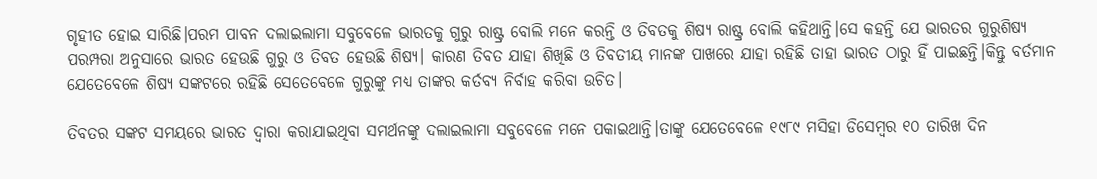ଗୃହୀତ ହୋଇ ସାରିଛି।ପରମ ପାବନ ଦଲାଇଲାମା ସବୁବେଳେ ଭାରତକୁ ଗୁରୁ ରାଷ୍ଟ୍ର ବୋଲି ମନେ କରନ୍ତି ଓ ତିବତକୁ ଶିଷ୍ୟ ରାଷ୍ଟ୍ର ବୋଲି କହିଥାନ୍ତି।ସେ କହନ୍ତି ଯେ ଭାରତର ଗୁରୁଶିଷ୍ୟ ପରମ୍ପରା ଅନୁସାରେ ଭାରତ ହେଉଛି ଗୁରୁ ଓ ତିବତ ହେଉଛି ଶିଷ୍ୟ। କାରଣ ତିବତ ଯାହା ଶିଖିଛି ଓ ତିବତୀୟ ମାନଙ୍କ ପାଖରେ ଯାହା ରହିଛି ତାହା ଭାରତ ଠାରୁ ହିଁ ପାଇଛନ୍ତି।କିନ୍ତୁ ବର୍ତମାନ ଯେତେବେଳେ ଶିଷ୍ୟ ସଙ୍କଟରେ ରହିଛି ସେତେବେଳେ ଗୁରୁଙ୍କୁ ମଧ୍ୟ ତାଙ୍କର କର୍ତବ୍ୟ ନିର୍ବାହ କରିବା ଉଚିତ।

ତିବତର ସଙ୍କଟ ସମୟରେ ଭାରତ ଦ୍ୱାରା କରାଯାଇଥିବା ସମର୍ଥନଙ୍କୁ ଦଲାଇଲାମା ସବୁବେଳେ ମନେ ପକାଇଥାନ୍ତି।ତାଙ୍କୁ ଯେତେବେଳେ ୧୯୮୯ ମସିହା ଡିସେମ୍ବର ୧୦ ତାରିଖ ଦିନ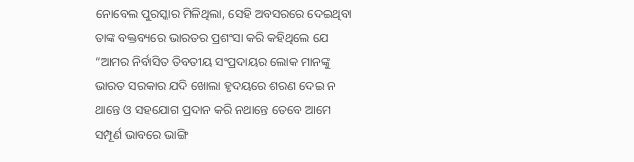ନୋବେଲ ପୁରସ୍କାର ମିଳିଥିଲା, ସେହି ଅବସରରେ ଦେଇଥିବା ତାଙ୍କ ବକ୍ତବ୍ୟରେ ଭାରତର ପ୍ରଶଂସା କରି କହିଥିଲେ ଯେ “ଆମର ନିର୍ବାସିତ ତିବତୀୟ ସଂପ୍ରଦାୟର ଲୋକ ମାନଙ୍କୁ ଭାରତ ସରକାର ଯଦି ଖୋଲା ହୃଦୟରେ ଶରଣ ଦେଇ ନ ଥାନ୍ତେ ଓ ସହଯୋଗ ପ୍ରଦାନ କରି ନଥାନ୍ତେ ତେବେ ଆମେ ସମ୍ପୂର୍ଣ ଭାବରେ ଭାଙ୍ଗି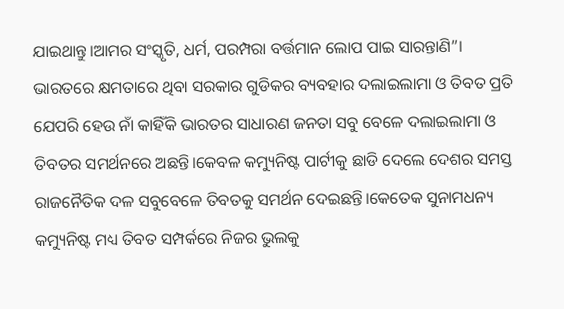ଯାଇଥାନ୍ତୁ।ଆମର ସଂସ୍କୃତି, ଧର୍ମ, ପରମ୍ପରା ବର୍ତ୍ତମାନ ଲୋପ ପାଇ ସାରନ୍ତାଣି”।
ଭାରତରେ କ୍ଷମତାରେ ଥିବା ସରକାର ଗୁଡିକର ବ୍ୟବହାର ଦଲାଇଲାମା ଓ ତିବତ ପ୍ରତି ଯେପରି ହେଉ ନାଁ କାହିଁକି ଭାରତର ସାଧାରଣ ଜନତା ସବୁ ବେଳେ ଦଲାଇଲାମା ଓ ତିବତର ସମର୍ଥନରେ ଅଛନ୍ତି।କେବଳ କମ୍ୟୁନିଷ୍ଟ ପାର୍ଟୀକୁ ଛାଡି ଦେଲେ ଦେଶର ସମସ୍ତ ରାଜନୈତିକ ଦଳ ସବୁବେଳେ ତିବତକୁ ସମର୍ଥନ ଦେଇଛନ୍ତି।କେତେକ ସୁନାମଧନ୍ୟ କମ୍ୟୁନିଷ୍ଟ ମଧ୍ୟ ତିବତ ସମ୍ପର୍କରେ ନିଜର ଭୁଲକୁ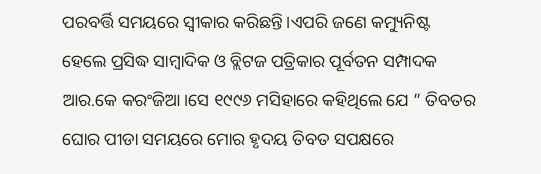ପରବର୍ତ୍ତି ସମୟରେ ସ୍ୱୀକାର କରିଛନ୍ତି।ଏପରି ଜଣେ କମ୍ୟୁନିଷ୍ଟ ହେଲେ ପ୍ରସିଦ୍ଧ ସାମ୍ବାଦିକ ଓ ବ୍ଲିଟଜ ପତ୍ରିକାର ପୂର୍ବତନ ସମ୍ପାଦକ ଆର.କେ କରଂଜିଆ।ସେ ୧୯୯୬ ମସିହାରେ କହିଥିଲେ ଯେ ” ତିବତର ଘୋର ପୀଡା ସମୟରେ ମୋର ହୃଦୟ ତିବତ ସପକ୍ଷରେ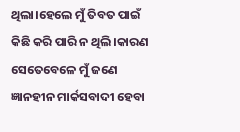ଥିଲା।ହେଲେ ମୁଁ ତିବତ ପାଇଁ କିଛି କରି ପାରି ନ ଥିଲି।କାରଣ ସେତେବେଳେ ମୁଁ ଜଣେ ଜ୍ଞାନହୀନ ମାର୍କସବାଦୀ ହେବା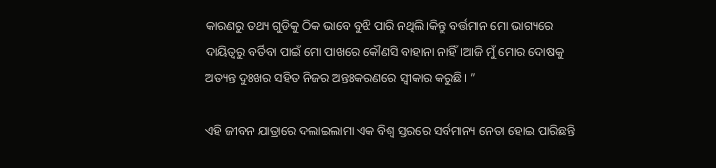କାରଣରୁ ତଥ୍ୟ ଗୁଡିକୁ ଠିକ ଭାବେ ବୁଝି ପାରି ନଥିଲି।କିନ୍ତୁ ବର୍ତ୍ତମାନ ମୋ ଭାଗ୍ୟରେ ଦାୟିତ୍ୱରୁ ବର୍ତିବା ପାଇଁ ମୋ ପାଖରେ କୌଣସି ବାହାନା ନାହିଁ।ଆଜି ମୁଁ ମୋର ଦୋଷକୁ ଅତ୍ୟନ୍ତ ଦୁଃଖର ସହିତ ନିଜର ଅନ୍ତଃକରଣରେ ସ୍ୱୀକାର କରୁଛି। ”

ଏହି ଜୀବନ ଯାତ୍ରାରେ ଦଲାଇଲାମା ଏକ ବିଶ୍ୱ ସ୍ତରରେ ସର୍ବମାନ୍ୟ ନେତା ହୋଇ ପାରିଛନ୍ତି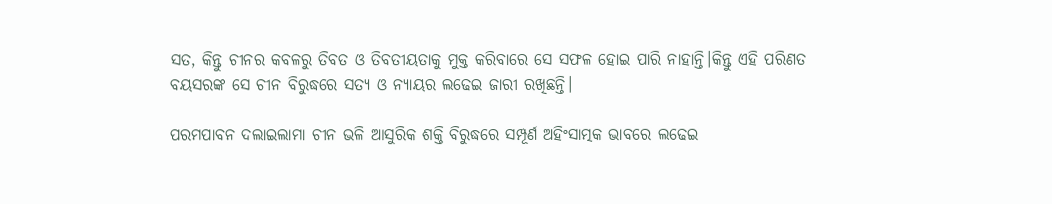ସତ, କିନ୍ତୁ ଚୀନର କବଳରୁ ତିବତ ଓ ତିବତୀୟତାକୁ ମୁକ୍ତ କରିବାରେ ସେ ସଫଳ ହୋଇ ପାରି ନାହାନ୍ତି।କିନ୍ତୁ ଏହି ପରିଣତ ବୟସରଙ୍କ ସେ ଚୀନ ବିରୁଦ୍ଧରେ ସତ୍ୟ ଓ ନ୍ୟାୟର ଲଢେଇ ଜାରୀ ରଖିଛନ୍ତି।

ପରମପାବନ ଦଲାଇଲାମା ଚୀନ ଭଳି ଆସୁରିକ ଶକ୍ତି ବିରୁଦ୍ଧରେ ସମ୍ପୂର୍ଣ ଅହିଂସାତ୍ମକ ଭାବରେ ଲଢେଇ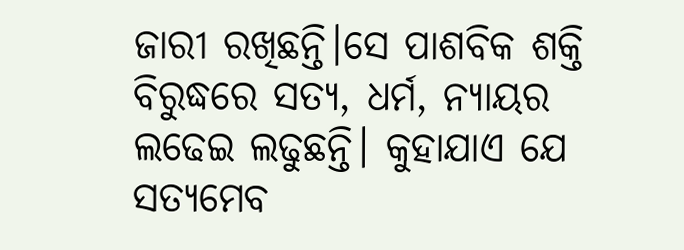ଜାରୀ ରଖିଛନ୍ତି।ସେ ପାଶବିକ ଶକ୍ତି ବିରୁଦ୍ଧରେ ସତ୍ୟ, ଧର୍ମ, ନ୍ୟାୟର ଲଢେଇ ଲଢୁଛନ୍ତି। କୁହାଯାଏ ଯେ ସତ୍ୟମେବ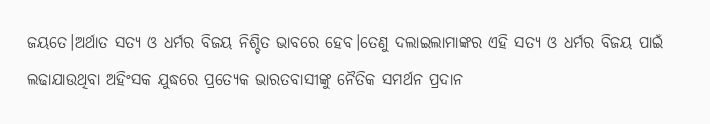ଜୟତେ।ଅର୍ଥାତ ସତ୍ୟ ଓ ଧର୍ମର ବିଜୟ ନିଶ୍ଚିତ ଭାବରେ ହେବ।ତେଣୁ ଦଲାଇଲାମାଙ୍କର ଏହି ସତ୍ୟ ଓ ଧର୍ମର ବିଜୟ ପାଇଁ ଲଢାଯାଉଥିବା ଅହିଂସକ ଯୁଦ୍ଧରେ ପ୍ରତ୍ୟେକ ଭାରତବାସୀଙ୍କୁ ନୈତିକ ସମର୍ଥନ ପ୍ରଦାନ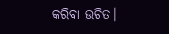କରିବା ଉଚିତ।